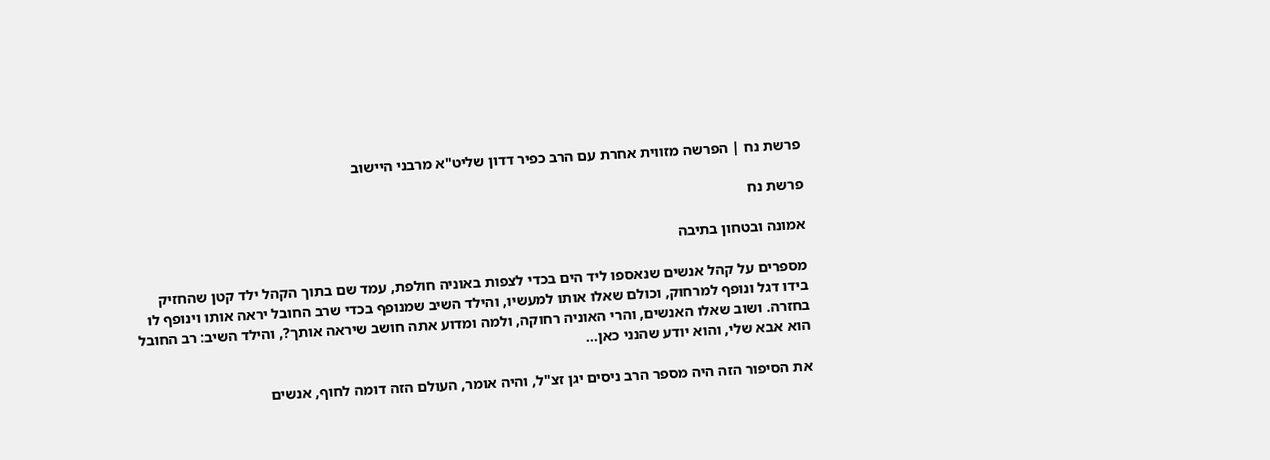פרשת נח | הפרשה מזווית אחרת עם הרב כפיר דדון שליט"א מרבני היישוב

פרשת נח

אמונה ובטחון בתיבה

מספרים על קהל אנשים שנאספו ליד הים בכדי לצפות באוניה חולפת, עמד שם בתוך הקהל ילד קטן שהחזיק בידו דגל ונופף למרחוק, וכולם שאלו אותו למעשיו, והילד השיב שמנופף בכדי שרב החובל יראה אותו וינופף לו בחזרה. ושוב שאלו האנשים, והרי האוניה רחוקה, ולמה ומדוע אתה חושב שיראה אותך?, והילד השיב: רב החובל הוא אבא שלי, והוא יודע שהנני כאן…

את הסיפור הזה היה מספר הרב ניסים יגן זצ"ל, והיה אומר, העולם הזה דומה לחוף, אנשים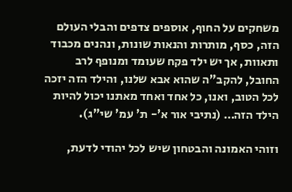משחקים על החוף, אוספים צדפים והבלי העולם הזה, כסף, מותרות והנאות שונות, ונהנים מכבוד ותאוות, אך יש ילד פקח שעומד ומנופף לרב החובל, להקב"ה שהוא אבא שלנו, והילד הזה יזכה לכל הטוב, ואנו, כל אחד ואחד מאתנו יכול להיות הילד הזה… (נתיבי אור א'- ת' עמ' שי"ג).

וזוהי האמונה והבטחון שיש לכל יהודי לדעת,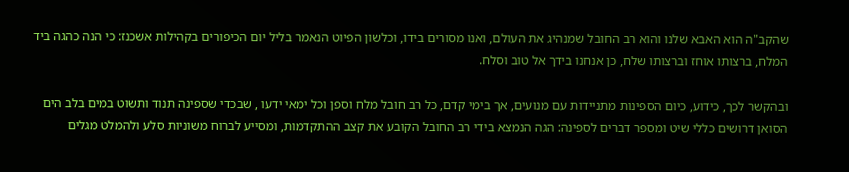שהקב"ה הוא האבא שלנו והוא רב החובל שמנהיג את העולם, ואנו מסורים בידו, וכלשון הפיוט הנאמר בליל יום הכיפורים בקהילות אשכנז: כי הנה כהגה ביד המלח, ברצותו אוחז וברצותו שלח, כן אנחנו בידך אל טוב וסלח.

ובהקשר לכך, כידוע, כיום הספינות מתניידות עם מנועים, אך בימי קדם, כל רב חובל מלח וספן וכל ימאי ידעו , שבכדי שספינה תנוד ותשוט במים בלב הים הסואן דרושים כללי שיט ומספר דברים לספינה: הגה הנמצא בידי רב החובל הקובע את קצב ההתקדמות, ומסייע לברוח משוניות סלע ולהמלט מגלים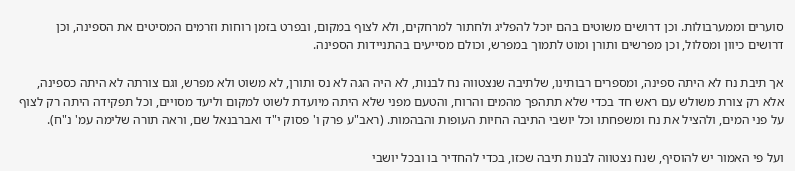סוערים וממערבולות. וכן דרושים משוטים בהם יוכל להפליג ולחתור למרחקים, ולא לצוף במקום, ובפרט בזמן רוחות וזרמים המסיטים את הספינה, וכן דרושים כיוון ומסלול, וכן מפרשים ותורן ומוט לתמוך במפרש, וכולם מסייעים בהתניידות הספינה.

אך תיבת נח לא היתה ספינה, ומספרים רבותינו, שלתיבה שנצטווה נח לבנות, לא היה הגה לא נס ותורן, לא משוט ולא מפרש, וגם צורתה לא היתה כספינה, אלא רק צורת משולש עם ראש חד בכדי שלא תתהפך מהמים והרוח, והטעם מפני שלא היתה מיועדת לשוט למקום וליעד מסויים, וכל תפקידה היתה רק לצוף על פני המים, ולהציל את נח ומשפחתו וכל יושבי התיבה החיות העופות והבהמות. (ראב"ע פרק ו' פסוק י"ד ואברבנאל שם, וראה תורה שלימה עמ' נ"ח).

ועל פי האמור יש להוסיף, שנח נצטווה לבנות תיבה שכזו, בכדי להחדיר בו ובכל יושבי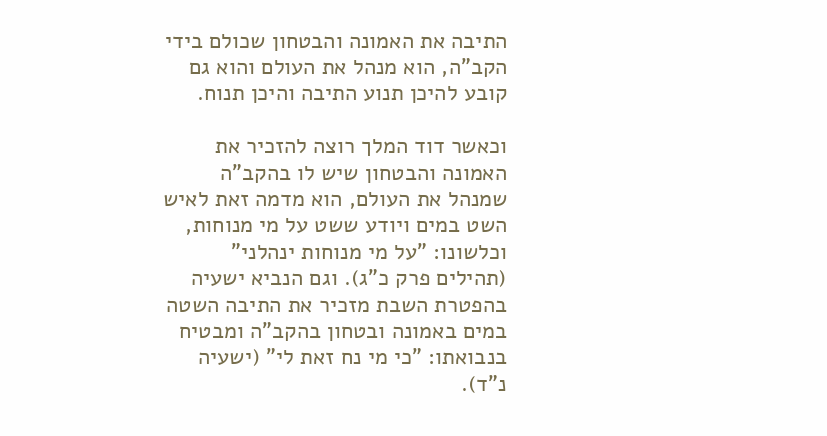התיבה את האמונה והבטחון שכולם בידי הקב"ה, הוא מנהל את העולם והוא גם קובע להיכן תנוע התיבה והיכן תנוח.

וכאשר דוד המלך רוצה להזכיר את האמונה והבטחון שיש לו בהקב"ה שמנהל את העולם, הוא מדמה זאת לאיש השט במים ויודע ששט על מי מנוחות, וכלשונו: "על מי מנוחות ינהלני" (תהילים פרק כ"ג). וגם הנביא ישעיה בהפטרת השבת מזכיר את התיבה השטה במים באמונה ובטחון בהקב"ה ומבטיח בנבואתו: "כי מי נח זאת לי" (ישעיה נ"ד).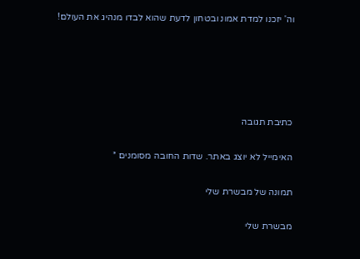וה' יזכנו למדת אמונ ובטחון לדעת שהוא לבדו מנהיג את העולם!





כתיבת תגובה

האימייל לא יוצג באתר. שדות החובה מסומנים *

תמונה של מבשרת שלי

מבשרת שלי